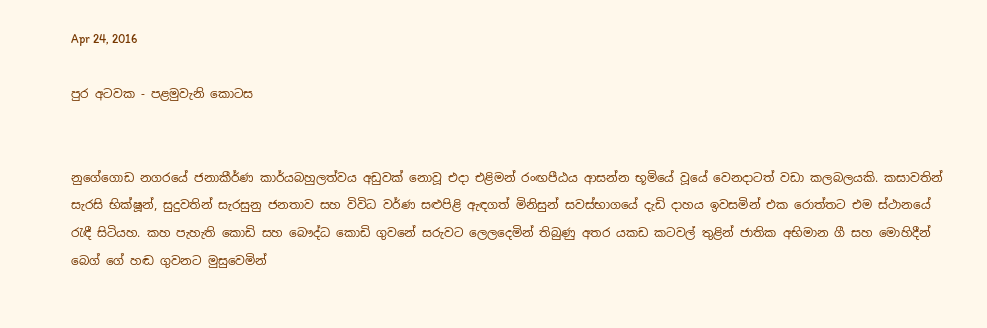Apr 24, 2016

පුර අටවක - පළමුවැනි කොටස


නුගේගොඩ නගරයේ ජනාකීර්ණ කාර්යබහුලත්වය අඩුවක් නොවූ එදා එළිමන් රංඟපීඨය ආසන්න භූමියේ වූයේ වෙනදාටත් වඩා කලබලයකි. කසාවතින් සැරසි භික්ෂූන්, සුදුවතින් සැරසුනු ජනතාව සහ විවිධ වර්ණ සළුපිළි ඇඳගත් මිනිසුන් සවස්භාගයේ දැඩි දාහය ඉවසමින් එක රොත්තට එම ස්ථානයේ රැඳී සිටියහ. කහ පැහැති කොඩි සහ බෞද්ධ කොඩි ගුවනේ සරුවට ලෙලදෙමින් තිබුණු අතර යකඩ කටවල් තුළින් ජාතික අභිමාන ගී සහ මොහිදීන් බෙග් ගේ හඬ ගුවනට මුසුවෙමින්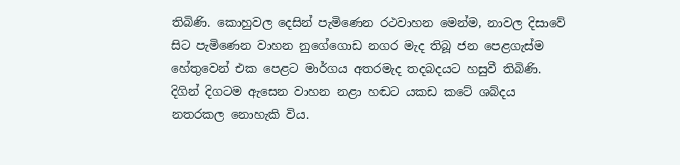තිබිණි. කොහුවල දෙසින් පැමිණෙන රථවාහන මෙන්ම, නාවල දිසාවේ සිට පැමිණෙන වාහන නුගේගොඩ නගර මැද තිබූ ජන පෙළගැස්ම හේතුවෙන් එක පෙළට මාර්ගය අතරමැද තදබදයට හසුවී තිබිණි. දිගින් දිගටම ඇසෙන වාහන නළා හඬට යකඩ කටේ ශබ්දය නතරකල නොහැකි විය.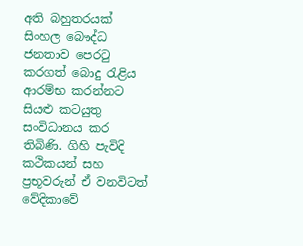අති බහුතරයක් සිංහල බෞද්ධ ජනතාව පෙරටු කරගත් බොදු රැළිය ආරම්භ කරන්නට සියළු කටයුතු සංවිධානය කර තිබිණි. ගිහි පැවිදි කථිකයන් සහ ප්‍රභූවරුන් ඒ වනවිටත් වේදිකාවේ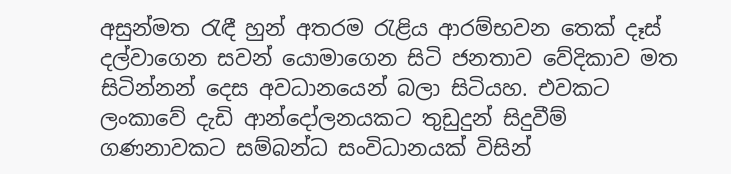අසුන්මත රැඳී හුන් අතරම රැළිය ආරම්භවන තෙක් දෑස් දල්වාගෙන සවන් යොමාගෙන සිටි ජනතාව වේදිකාව මත සිටින්නන් දෙස අවධානයෙන් බලා සිටියහ. එවකට ලංකාවේ දැඩි ආන්දෝලනයකට තුඩුදුන් සිදුවීම් ගණනාවකට සම්බන්ධ සංවිධානයක් විසින්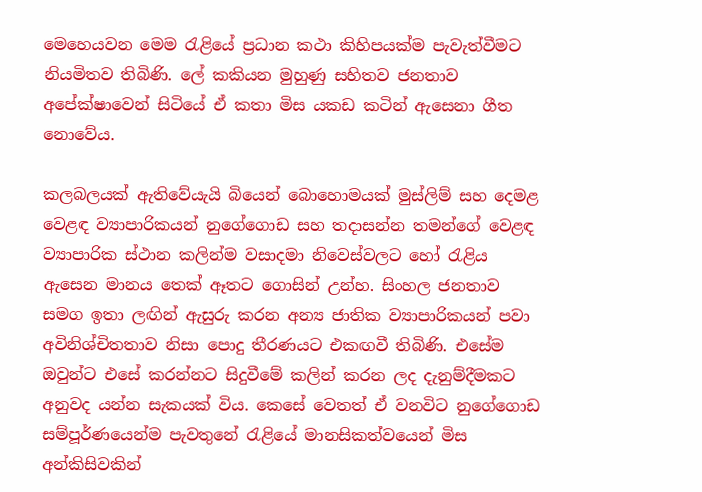මෙහෙයවන මෙම රැළියේ ප්‍රධාන කථා කිහිපයක්ම පැවැත්වීමට නියමිතව තිබිණි. ලේ කකියන මුහුණු සහිතව ජනතාව අපේක්ෂාවෙන් සිටියේ ඒ කතා මිස යකඩ කටින් ඇසෙනා ගීත නොවේය.

කලබලයක් ඇතිවේයැයි බියෙන් බොහොමයක් මුස්ලිම් සහ දෙමළ වෙළඳ ව්‍යාපාරිකයන් නුගේගොඩ සහ තදාසන්න තමන්ගේ වෙළඳ ව්‍යාපාරික ස්ථාන කලින්ම වසාදමා නිවෙස්වලට හෝ රැළිය ඇසෙන මානය තෙක් ඈතට ගොසින් උන්හ. සිංහල ජනතාව සමග ඉතා ලඟින් ඇසුරු කරන අන්‍ය ජාතික ව්‍යාපාරිකයන් පවා අවිනිශ්චිතතාව නිසා පොදු තීරණයට එකඟවී තිබිණි. එසේම ඔවුන්ට එසේ කරන්නට සිදුවීමේ කලින් කරන ලද දැනුම්දීමකට අනුවද යන්න සැකයක් විය. කෙසේ වෙතත් ඒ වනවිට නුගේගොඩ සම්පූර්ණයෙන්ම පැවතුනේ රැළියේ මානසිකත්වයෙන් මිස අන්කිසිවකින්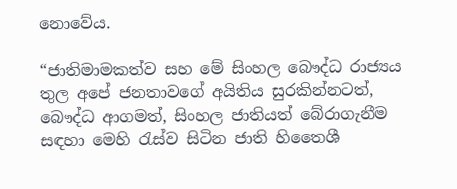නොවේය.

“ජාතිමාමකත්ව සහ මේ සිංහල බෞද්ධ රාජ්‍යය තුල අපේ ජනතාවගේ අයිතිය සුරකින්නටත්, බෞද්ධ ආගමත්, සිංහල ජාතියත් බේරාගැනීම සඳහා මෙහි රැස්ව සිටින ජාති හිතෛශී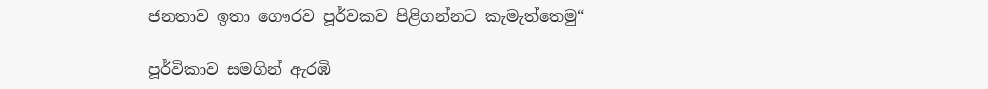ජනතාව ඉතා ගෞරව පූර්වකව පිළිගන්නට කැමැත්තෙමු“

පූර්විකාව සමගින් ඇරඹි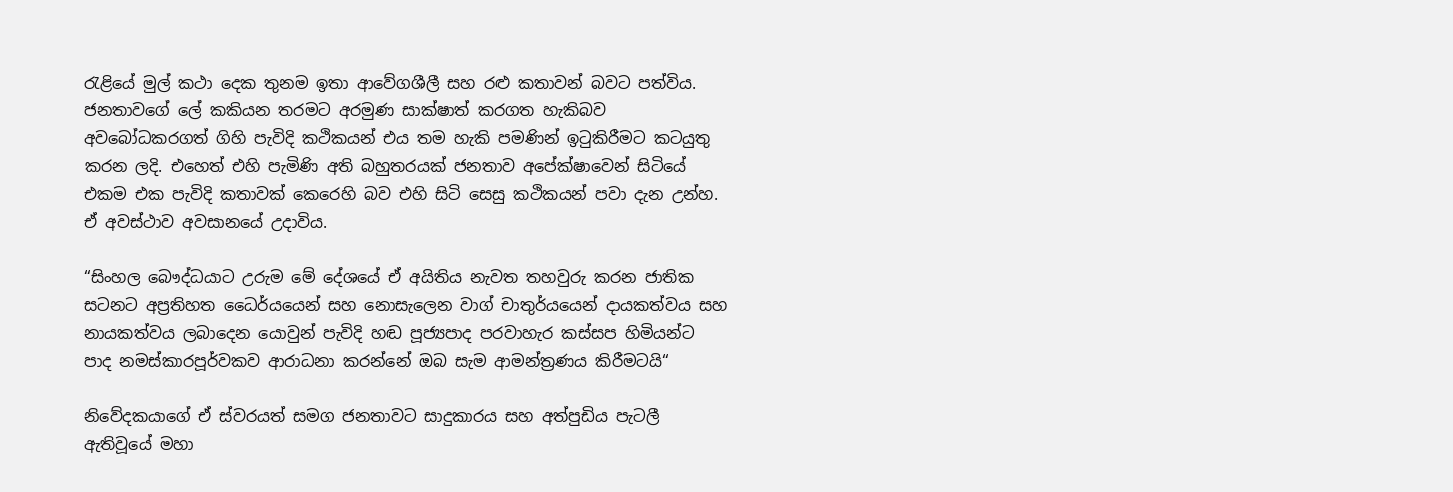රැළියේ මුල් කථා දෙක තුනම ඉතා ආවේගශීලී සහ රළු කතාවන් බවට පත්විය. ජනතාවගේ ලේ කකියන තරමට අරමුණ සාක්ෂාත් කරගත හැකිබව අවබෝධකරගත් ගිහි පැවිදි කථිකයන් එය තම හැකි පමණින් ඉටුකිරීමට කටයුතු කරන ලදි. එහෙත් එහි පැමිණි අති බහුතරයක් ජනතාව අපේක්ෂාවෙන් සිටියේ එකම එක පැවිදි කතාවක් කෙරෙහි බව එහි සිටි සෙසු කථිකයන් පවා දැන උන්හ. ඒ අවස්ථාව අවසානයේ උදාවිය.

“සිංහල බෞද්ධයාට උරුම මේ දේශයේ ඒ අයිතිය නැවත තහවුරු කරන ජාතික සටනට අප්‍රතිහත ධෛර්යයෙන් සහ නොසැලෙන වාග් චාතුර්යයෙන් දායකත්වය සහ නායකත්වය ලබාදෙන යොවුන් පැවිදි හඬ පූජ්‍යපාද පරවාහැර කස්සප හිමියන්ට පාද නමස්කාරපූර්වකව ආරාධනා කරන්නේ ඔබ සැම ආමන්ත්‍රණය කිරීමටයි“

නිවේදකයාගේ ඒ ස්වරයත් සමග ජනතාවට සාදුකාරය සහ අත්පුඩිය පැටලී ඇතිවූයේ මහා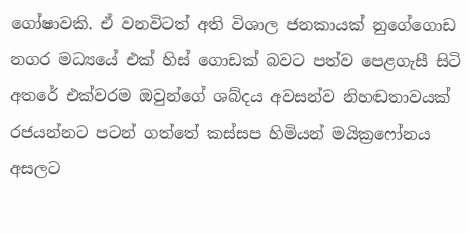ගෝෂාවකි. ඒ වනවිටත් අති විශාල ජනකායක් නුගේගොඩ නගර මධ්‍යයේ එක් හිස් ගොඩක් බවට පත්ව පෙළගැසී සිටි අතරේ එක්වරම ඔවුන්ගේ ශබ්දය අවසන්ව නිහඬතාවයක් රජයන්නට පටන් ගත්තේ කස්සප හිමියන් මයික්‍රෆෝනය අසලට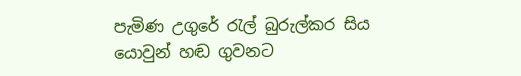පැමිණ උගුරේ රැල් බුරුල්කර සිය යොවුන් හඬ ගුවනට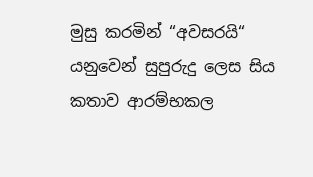මුසු කරමින් “අවසරයි“ යනුවෙන් සුපුරුදු ලෙස සිය කතාව ආරම්භකල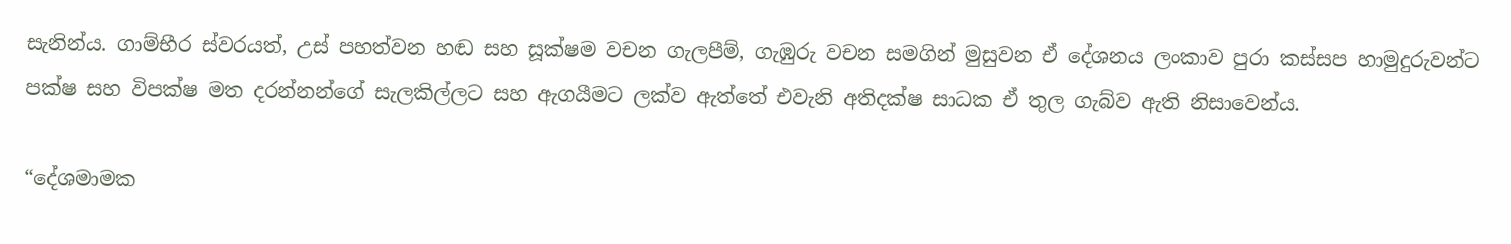සැනින්ය. ගාම්භීර ස්වරයත්, උස් පහත්වන හඬ සහ සූක්ෂම වචන ගැලපීම්, ගැඹුරු වචන සමගින් මුසුවන ඒ දේශනය ලංකාව පුරා කස්සප හාමුදුරුවන්ට පක්ෂ සහ විපක්ෂ මත දරන්නන්ගේ සැලකිල්ලට සහ ඇගයීමට ලක්ව ඇත්තේ එවැනි අතිදක්ෂ සාධක ඒ තුල ගැබ්ව ඇති නිසාවෙන්ය.

“දේශමාමක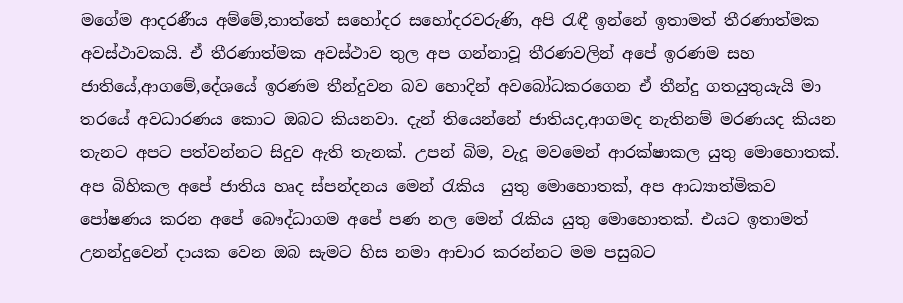මගේම ආදරණීය අම්මේ,තාත්තේ සහෝදර සහෝදරවරුණි, අපි රැඳී ඉන්නේ ඉතාමත් තීරණාත්මක අවස්ථාවකයි. ඒ තීරණාත්මක අවස්ථාව තුල අප ගන්නාවූ තීරණවලින් අපේ ඉරණම සහ ජාතියේ,ආගමේ,දේශයේ ඉරණම තීන්දුවන බව හොදින් අවබෝධකරගෙන ඒ තීන්දු ගතයුතුයැයි මා තරයේ අවධාරණය කොට ඔබට කියනවා. දැන් තියෙන්නේ ජාතියද,ආගමද නැතිනම් මරණයද කියන තැනට අපට පත්වන්නට සිදුව ඇති තැනක්. උපන් බිම, වැදූ මවමෙන් ආරක්ෂාකල යුතු මොහොතක්. අප බිහිකල අපේ ජාතිය හෘද ස්පන්දනය මෙන් රැකිය  යුතු මොහොතක්, අප ආධ්‍යාත්මිකව පෝෂණය කරන අපේ බෞද්ධාගම අපේ පණ නල මෙන් රැකිය යුතු මොහොතක්. එයට ඉතාමත් උනන්දුවෙන් දායක වෙන ඔබ සැමට හිස නමා ආචාර කරන්නට මම පසුබට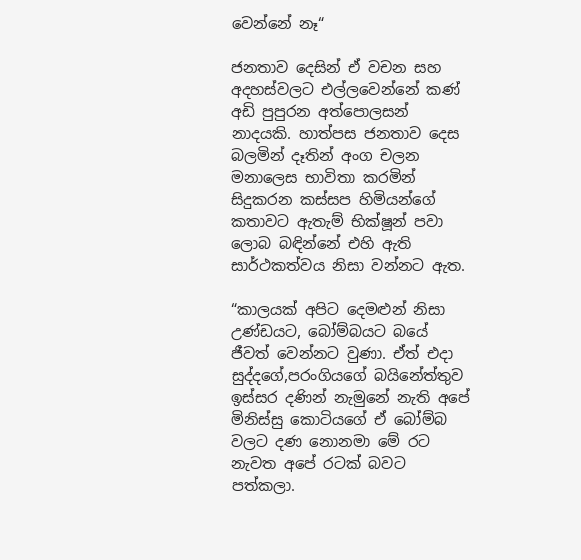වෙන්නේ නෑ“

ජනතාව දෙසින් ඒ වචන සහ අදහස්වලට එල්ලවෙන්නේ කණ් අඩි පුපුරන අත්පොලසන් නාදයකි. හාත්පස ජනතාව දෙස බලමින් දෑතින් අංග චලන මනාලෙස භාවිතා කරමින් සිදුකරන කස්සප හිමියන්ගේ කතාවට ඇතැම් භික්ෂූන් පවා ලොබ බඳින්නේ එහි ඇති සාර්ථකත්වය නිසා වන්නට ඇත.

“කාලයක් අපිට දෙමළුන් නිසා උණ්ඩයට, බෝම්බයට බයේ ජීවත් වෙන්නට වුණා. ඒත් එදා සුද්දගේ,පරංගියගේ බයිනේත්තුව ඉස්සර දණින් නැමුනේ නැති අපේ මිනිස්සු කොටියගේ ඒ බෝම්බ වලට දණ නොනමා මේ රට නැවත අපේ රටක් බවට පත්කලා.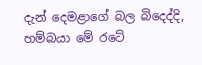දැන් දෙමළාගේ බල බිදෙද්දි, හම්බයා මේ රටේ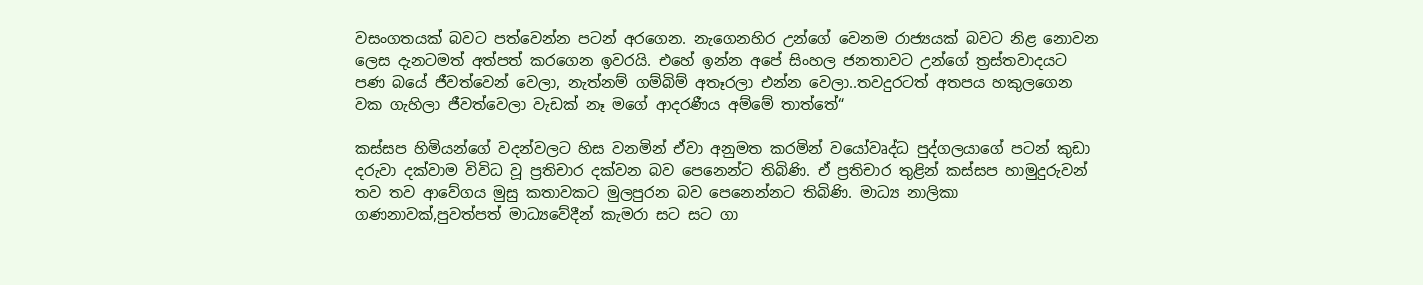වසංගතයක් බවට පත්වෙන්න පටන් අරගෙන. නැගෙනහිර උන්ගේ වෙනම රාජ්‍යයක් බවට නිළ නොවන ලෙස දැනටමත් අත්පත් කරගෙන ඉවරයි. එහේ ඉන්න අපේ සිංහල ජනතාවට උන්ගේ ත්‍රස්තවාදයට පණ බයේ ජීවත්වෙන් වෙලා, නැත්නම් ගම්බිම් අතෑරලා එන්න වෙලා..තවදුරටත් අතපය හකුලගෙන වක ගැහිලා ජීවත්වෙලා වැඩක් නෑ මගේ ආදරණීය අම්මේ තාත්තේ“

කස්සප හිමියන්ගේ වදන්වලට හිස වනමින් ඒවා අනුමත කරමින් වයෝවෘද්ධ පුද්ගලයාගේ පටන් කුඩා දරුවා දක්වාම විවිධ වූ ප්‍රතිචාර දක්වන බව පෙනෙන්ට තිබිණි. ඒ ප්‍රතිචාර තුළින් කස්සප හාමුදුරුවන් තව තව ආවේගය මුසු කතාවකට මුලපුරන බව පෙනෙන්නට තිබිණි. මාධ්‍ය නාලිකා ගණනාවක්,පුවත්පත් මාධ්‍යවේදීන් කැමරා සට සට ගා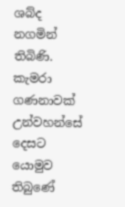ශබ්ද නගමින් තිබිණි. කැමරා ගණනාවක් උන්වහන්සේ දෙසට යොමුව තිබුණේ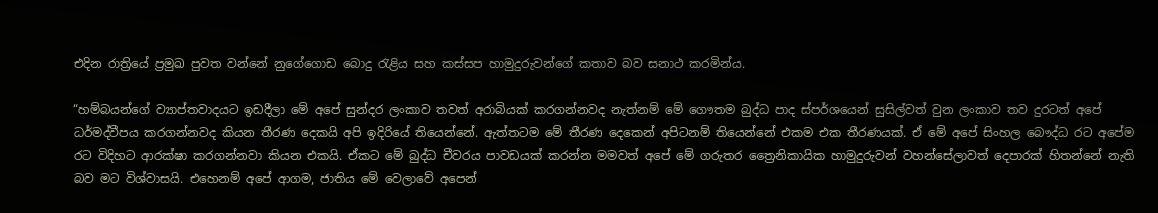එදින රාත්‍රියේ ප්‍රමුඛ පුවත වන්නේ නුගේගොඩ බොදු රැළිය සහ කස්සප හාමුදුරුවන්ගේ කතාව බව සනාථ කරමින්ය.

“හම්බයන්ගේ ව්‍යාප්තවාදයට ඉඩදීලා මේ අපේ සුන්දර ලංකාව තවත් අරාබියක් කරගන්නවද නැත්නම් මේ ගෞතම බුද්ධ පාද ස්පර්ශයෙන් සුසිල්වත් වුන ලංකාව තව දුරටත් අපේ ධර්මද්වීපය කරගන්නවද කියන තීරණ දෙකයි අපි ඉදිරියේ තියෙන්නේ. ඇත්තටම මේ තීරණ දෙකෙන් අපිටනම් තියෙන්නේ එකම එක තීරණයක්. ඒ මේ අපේ සිංහල බෞද්ධ රට අපේම රට විදිහට ආරක්ෂා කරගන්නවා කියන එකයි. ඒකට මේ බුද්ධ චීවරය පාවඩයක් කරන්න මමවත් අපේ මේ ගරුතර ත්‍රෛනිකායික හාමුදුරුවන් වහන්සේලාවත් දෙපාරක් හිතන්නේ නැති බව මට විශ්වාසයි. එහෙනම් අපේ ආගම, ජාතිය මේ වෙලාවේ අපෙන්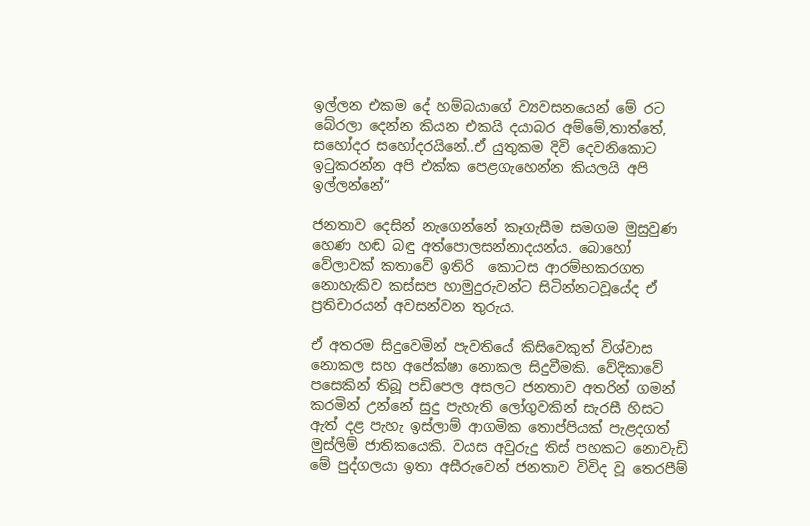ඉල්ලන එකම දේ හම්බයාගේ ව්‍යවසනයෙන් මේ රට බේරලා දෙන්න කියන එකයි දයාබර අම්මේ,තාත්තේ, සහෝදර සහෝදරයිනේ..ඒ යුතුකම දිවි දෙවනිකොට ඉටුකරන්න අපි එක්ක පෙළගැහෙන්න කියලයි අපි ඉල්ලන්නේ“

ජනතාව දෙසින් නැගෙන්නේ කෑගැසීම සමගම මුසුවුණ හෙණ හඬ බඳු අත්පොලසන්නාදයන්ය. බොහෝ වේලාවක් කතාවේ ඉතිරි  කොටස ආරම්භකරගත නොහැකිව කස්සප හාමුදුරුවන්ට සිටින්නටවූයේද ඒ ප්‍රතිචාරයන් අවසන්වන තුරුය.

ඒ අතරම සිදුවෙමින් පැවතියේ කිසිවෙකුත් විශ්වාස නොකල සහ අපේක්ෂා නොකල සිදුවීමකි. වේදිකාවේ පසෙකින් තිබූ පඩිපෙල අසලට ජනතාව අතරින් ගමන් කරමින් උන්නේ සුදු පැහැති ලෝගුවකින් සැරසී හිසට ඇත් දළ පැහැ ඉස්ලාම් ආගමික තොප්පියක් පැළදගත් මුස්ලිම් ජාතිකයෙකි. වයස අවුරුදු තිස් පහකට නොවැඩි මේ පුද්ගලයා ඉතා අසීරුවෙන් ජනතාව විවිද වූ තෙරපීම්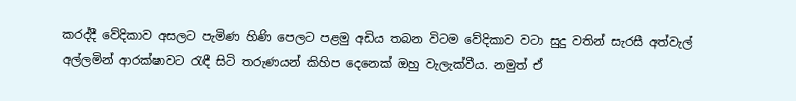කරද්දී වේදිකාව අසලට පැමිණ හිණි පෙලට පළමු අඩිය තබන විටම වේදිකාව වටා සුදු වතින් සැරසී අත්වැල් අල්ලමින් ආරක්ෂාවට රැඳී සිටි තරුණයන් කිහිප දෙනෙක් ඔහු වැලැක්වීය. නමුත් ඒ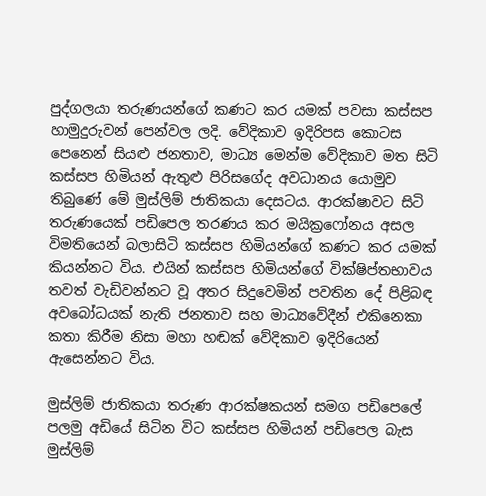පුද්ගලයා තරුණයන්ගේ කණට කර යමක් පවසා කස්සප හාමුදුරුවන් පෙන්වල ලදි. වේදිකාව ඉදිරිපස කොටස පෙනෙන් සියළු ජනතාව, මාධ්‍ය මෙන්ම වේදිකාව මත සිටි කස්සප හිමියන් ඇතුළු පිරිසගේද අවධානය යොමුව තිබුණේ මේ මුස්ලිම් ජාතිකයා දෙසටය. ආරක්ෂාවට සිටි තරුණයෙක් පඩිපෙල තරණය කර මයික්‍රෆෝනය අසල විමතියෙන් බලාසිටි කස්සප හිමියන්ගේ කණට කර යමක් කියන්නට විය. එයින් කස්සප හිමියන්ගේ වික්ෂිප්තභාවය තවත් වැඩිවන්නට වූ අතර සිදුවෙමින් පවතින දේ පිළිබඳ අවබෝධයක් නැති ජනතාව සහ මාධ්‍යවේදීන් එකිනෙකා කතා කිරීම නිසා මහා හඬක් වේදිකාව ඉදිරියෙන් ඇසෙන්නට විය.

මුස්ලිම් ජාතිකයා තරුණ ආරක්ෂකයන් සමග පඩිපෙලේ පලමු අඩියේ සිටින විට කස්සප හිමියන් පඩිපෙල බැස මුස්ලිම්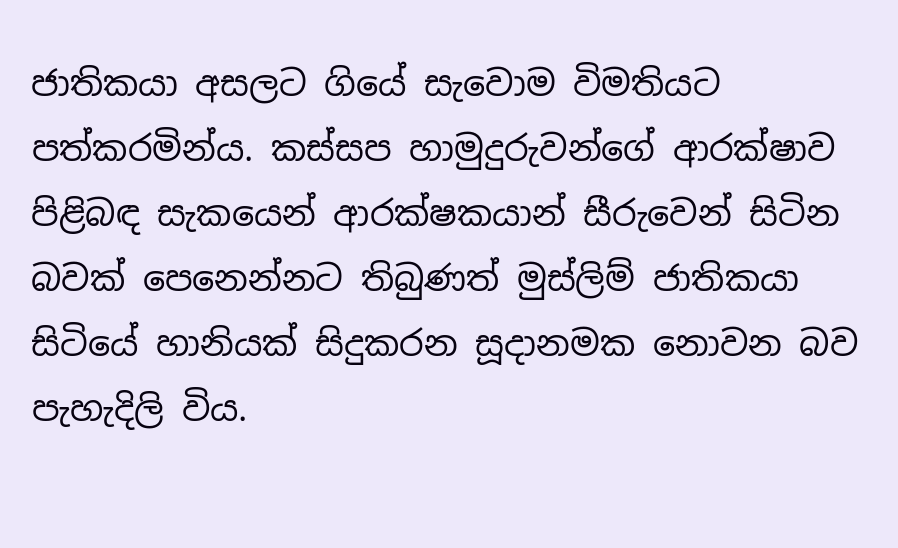ජාතිකයා අසලට ගියේ සැවොම විමතියට පත්කරමින්ය. කස්සප හාමුදුරුවන්ගේ ආරක්ෂාව පිළිබඳ සැකයෙන් ආරක්ෂකයාන් සීරුවෙන් සිටින බවක් පෙනෙන්නට තිබුණත් මුස්ලිම් ජාතිකයා සිටියේ හානියක් සිදුකරන සූදානමක නොවන බව පැහැදිලි විය.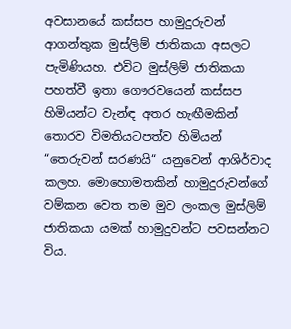අවසානයේ කස්සප හාමුදුරුවන් ආගන්තුක මුස්ලිම් ජාතිකයා අසලට පැමිණියහ. එවිට මුස්ලිම් ජාතිකයා පහත්වී ඉතා ගෞරවයෙන් කස්සප හිමියන්ට වැන්ඳ අතර හැඟීමකින් තොරව විමතියටපත්ව හිමියන් “තෙරුවන් සරණයි“ යනුවෙන් ආශිර්වාද කලහ. මොහොමතකින් හාමුදුරුවන්ගේ වම්කන වෙත තම මුව ලංකල මුස්ලිම් ජාතිකයා යමක් හාමුදුවන්ට පවසන්නට විය.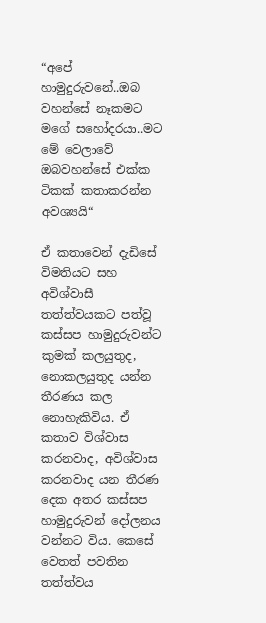“අපේ හාමුදුරුවනේ..ඔබ වහන්සේ නෑකමට මගේ සහෝදරයා..මට මේ වෙලාවේ ඔබවහන්සේ එක්ක ටිකක් කතාකරන්න අවශ්‍යයි“

ඒ කතාවෙන් දැඩිසේ විමතියට සහ අවිශ්වාසී තත්ත්වයකට පත්වූ කස්සප හාමුදුරුවන්ට කුමක් කලයුතුද, නොකලයුතුද යන්න තීරණය කල නොහැකිවිය. ඒ කතාව විශ්වාස කරනවාද, අවිශ්වාස කරනවාද යන තීරණ දෙක අතර කස්සප හාමුදුරුවන් දෝලනය වන්නට විය. කෙසේ වෙතත් පවතින තත්ත්වය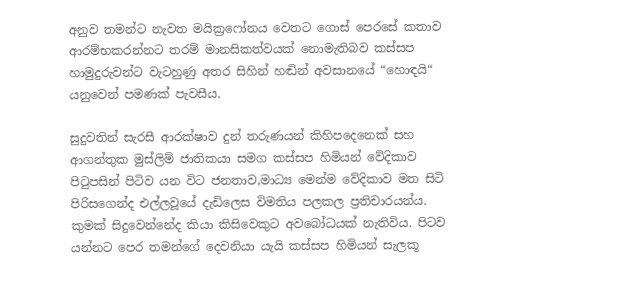අනුව තමන්ට නැවත මයික්‍රෆෝනය වෙතට ගොස් පෙරසේ කතාව ආරම්භකරන්නට තරම් මානසිකත්වයක් නොමැතිබව කස්සප හාමුදුරුවන්ට වැටහුණු අතර සිහින් හඬින් අවසානයේ “හොඳයි“ යනුවෙන් පමණක් පැවසීය.

සුදුවතින් සැරසී ආරක්ෂාව දුන් තරුණයන් කිහිපදෙනෙක් සහ ආගන්තුක මුස්ලිම් ජාතිකයා සමග කස්සප හිමියන් වේදිකාව පිටුපසින් පිටිව යන විට ජනතාව,මාධ්‍ය මෙන්ම වේදිකාව මත සිටි පිරිසගෙන්ද එල්ලවූයේ දැඩිලෙස විමතිය පලකල ප්‍රතිචාරයන්ය. කුමක් සිදුවෙන්නේද කියා කිසිවෙකුට අවබෝධයක් නැතිවිය. පිටව යන්නට පෙර තමන්ගේ දෙවනියා යැයි කස්සප හිමියන් සැලකූ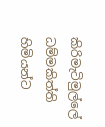කිරිමැටිමුල්ලේ ධම්මකිත්ති හිමියන්ට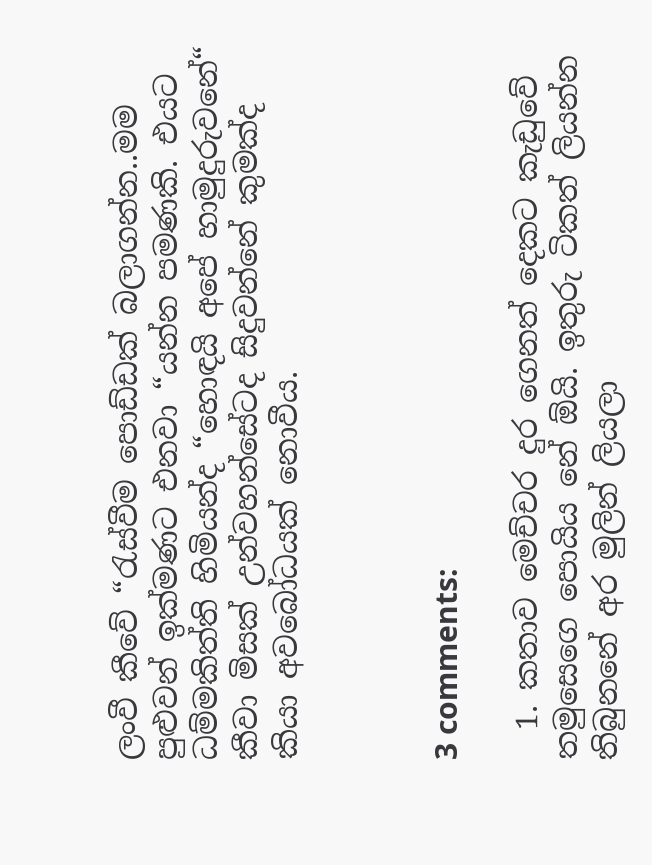ලංවී කීවේ “රැස්වීම පොඩ්ඩක් බලාගන්න..මම පුළුවන් ඉක්මණට එනවා “යන්න පමණකි. එයට ධම්මකිත්ති හිමියන්ද “හොඳයි අපේ හාමුදුරුවනේ“ කීවා මිසක් උන්වහන්සේටද සිදුවන්නේ කුමක්ද කියා අවබෝධයක් නොවීය.



3 comments:

  1. කතාව මෙච්චර දුර ගෙනත් දෙකට කැඩුවේ තමුසෙගෙ පොයිය නේ ඕයි. ඉතුරු ටිකත් ලියන්න තිබුනනේ අර මුලින් ලියලා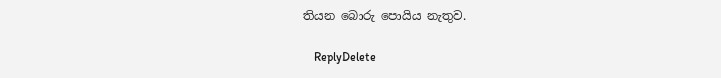තියන බොරු පොයිය නැතුව.

    ReplyDelete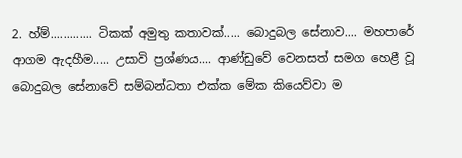2. හ්ම්............. ටිකක් අමුතු කතාවක්..... බොදුබල සේනාව.... මහපාරේ ආගම ඇදහීම..... උසාවි ප්‍රශ්ණය.... ආණ්ඩුවේ වෙනසත් සමග හෙළී වූ බොදුබල සේනාවේ සම්බන්ධතා එක්ක මේක කියෙව්වා ම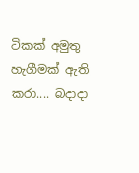ටිකක් අමුතු හැගීමක් ඇති කරා.... බදාදා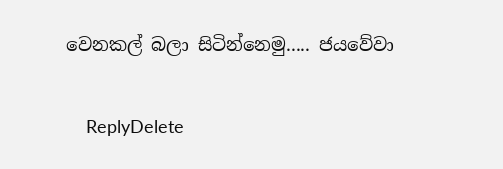වෙනකල් බලා සිටින්නෙමු..... ජයවේවා

    ReplyDelete